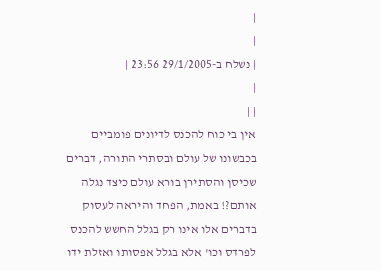|
|
| נשלח ב-29/1/2005 23:56 |
|
| |
אין בי כוח להכנס לדיונים פומביים בכבשונו של עולם ובסתרי התורה, דברים שכיסן והסתירן בורא עולם כיצד נגלה אותם?! באמת, הפחד והיראה לעסוק בדברים אלו אינו רק בגלל החשש להכנס לפרדס וכו' אלא בגלל אפסותו ואזלת ידו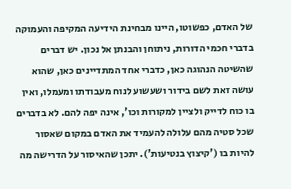של האדם, כפשוטו, היינו מבחינת הידיעה המקיפה והעמוקה בדברי חכמי הדורות, ניתוחן והבנתן אל נכון. יש דברים שהשיטה הנהוגה כאן, כדברי אחד המתדיינים כאן, שהוא עושה זאת לשם בידור ושעשוע לנוח מעבודתו ומעמלו, ואין בו כוח לדייק ולציין למקורות וכו', אינה יפה להם. לא בדברים שכל סטיה מהם עלולה להעמיד את האדם במקום שאסור להיות בו ('קיצוץ בנטיעות'). יתכן שהאיסור על הדרישה מה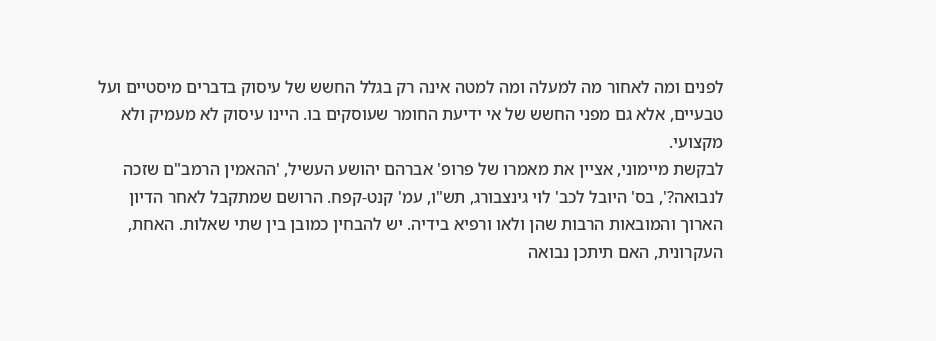לפנים ומה לאחור מה למעלה ומה למטה אינה רק בגלל החשש של עיסוק בדברים מיסטיים ועל טבעיים, אלא גם מפני החשש של אי ידיעת החומר שעוסקים בו. היינו עיסוק לא מעמיק ולא מקצועי.
לבקשת מיימוני, אציין את מאמרו של פרופ' אברהם יהושע העשיל, 'ההאמין הרמב"ם שזכה לנבואה?', בס' היובל לכב' לוי גינצבורג, תש"ו, עמ' קנט-קפח. הרושם שמתקבל לאחר הדיון הארוך והמובאות הרבות שהן ולאו ורפיא בידיה. יש להבחין כמובן בין שתי שאלות. האחת, העקרונית, האם תיתכן נבואה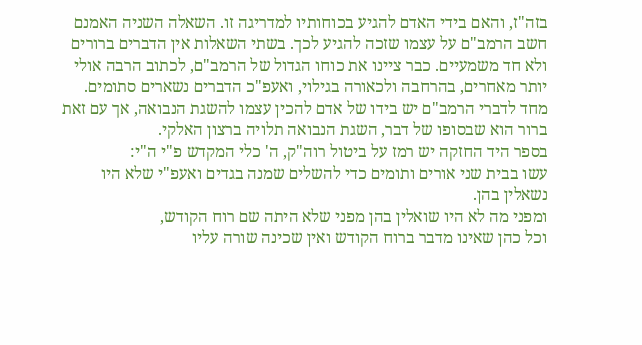בזה"ז, והאם בידי האדם להגיע בכוחותיו למדריגה זו. השאלה השניה האמנם חשב הרמב"ם על עצמו שזכה להגיע לכך. בשתי השאלות אין הדברים ברורים ולא חד משמעיים. כבר ציינו את כוחו הגדול של הרמב"ם, לכתוב הרבה אולי יותר מאחרים, בהרחבה ולכאורה בגילוי, ואעפ"כ הדברים נשארים סתומים. מחד לדברי הרמב"ם יש בידו של אדם להכין עצמו להשגת הנבואה, אך עם זאת ברור הוא שבסופו של דבר, השגת הנבואה תלויה ברצון האלקי.
בספר היד החזקה יש רמז על ביטול רוה"ק, ה' כלי המקדש פ"י ה"י:
עשו בבית שני אורים ותומים כדי להשלים שמנה בגדים ואעפ"י שלא היו נשאלין בהן.
ומפני מה לא היו שואלין בהן מפני שלא היתה שם רוח הקודש,
וכל כהן שאינו מדבר ברוח הקודש ואין שכינה שורה עליו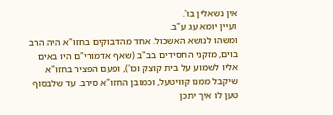אין נשאלין בו'.
ועיין יומא עג ע"ב.
ומשהו לנושא האשכול. אחד מהדבוקים בחזו"א היה הרב בוים, מזקני החסידים בב"ב (שאף אדמורי"ם היו באים אליו לשמוע על בית קוצק וכו'), ופעם הפציר בחזו"א שיקבל ממנו קוויטעל, וכמובן החזו"א סירב. עד שלבסוף טען לו איך יתכן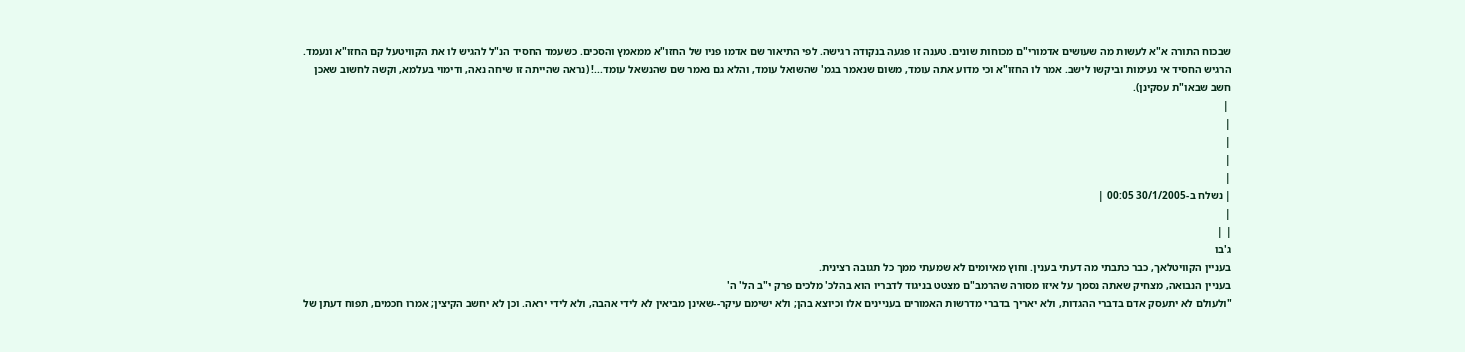שבכוח התורה א"א לעשות מה שעושים אדמורי"ם מכוחות שונים. טענה זו פגעה בנקודה רגישה. לפי התיאור שם אדמו פניו של החזו"א ממאמץ והסכים. כשעמד החסיד הנ"ל להגיש לו את הקוויטעל קם החזו"א ונעמד. הרגיש החסיד אי נעימות וביקשו לישב. אמר לו החזו"א וכי מדוע אתה עומד, משום שנאמר בגמ' שהשואל עומד, והלא גם נאמר שם שהנשאל עומד...! (נראה שהייתה זו שיחה נאה, ודימוי בעלמא, וקשה לחשוב שאכן חשב שבאו"ת עסקינן).
 |
|
|
|
|
| נשלח ב-30/1/2005 00:05 |
|
| |
ג'בו
בעניין הקוויטלאך, כבר כתבתי מה דעתי בענין. וחוץ מאיומים לא שמעתי ממך כל תגובה רצינית.
בעניין הנבואה, מצחיק שאתה נסמך על איזו מסורה שהרמב"ם מצטט בניגוד לדבריו הוא בהלכ' מלכים פרק י"ב הל' ה'
"ולעולם לא יתעסק אדם בדברי ההגדות, ולא יאריך בדברי מדרשות האמורים בעניינים אלו וכיוצא בהן; ולא ישימם עיקר--שאינן מביאין לא לידי אהבה, ולא לידי יראה. וכן לא יחשב הקיצין; אמרו חכמים, תפוח דעתן של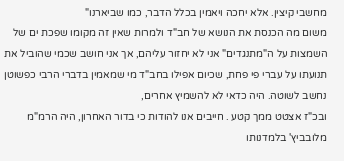מחשבי קיצין. אלא יחכה ויאמין בכלל הדבר, כמו שביארנו"
משום מה הכנסת את הנושא של חב"ד ולמרות שאין זה מקומו שפכת ים של השמצות על ה"מתנגדים" אני לא יחזור עליהם, אך אני חושב שכמי שהוביל את תנועתו על עברי פי פחת, שכיום אפילו בחב"ד מי שמאמין בדברי הרבי כפשוטן נחשב לשוטה. היה כדאי לא להשמיץ אחרים,
ובכ"ז אצטט ממך קטע . חייבים אנו להודות כי בדור האחרון, היה הרמ"מ מלובביץ' בלמדנותו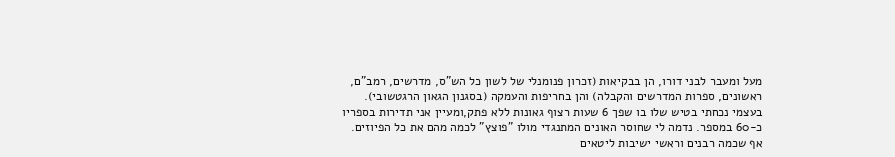מעל ומעבר לבני דורו, הן בבקיאות (זכרון פנומנלי של לשון כל הש"ס, מדרשים, רמב"ם, ראשונים, ספרות המדרשים והקבלה) והן בחריפות והעמקה (בסגנון הגאון הרגטשובי). בעצמי נכחתי בטיש שלו בו שפך 6 שעות רצוף גאונות ללא פתק,ומעיין אני תדירות בספריו כ-60 במספר. נדמה לי שחוסר האונים המתנגדי מולו "פוצץ" לכמה מהם את כל הפיוזים. אף שכמה רבנים וראשי ישיבות ליטאים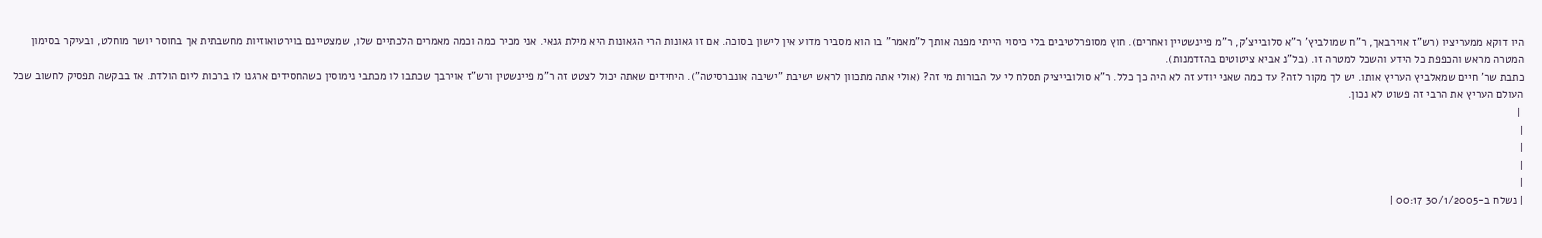היו דוקא ממעריציו (רש"ז אוירבאך, ר"ח שמולביץ' ר"א סלובייצ'ק, ר"מ פיינשטיין ואחרים). חוץ מסופרלטיבים בלי כיסוי הייתי מפנה אותך ל"מאמר" בו הוא מסביר מדוע אין לישון בסוכה. אם זו גאונות הרי הגאונות היא מילת גנאי. אני מכיר כמה וכמה מאמרים הלכתיים שלו, שמצטיינם בוירטואוזיות מחשבתית אך בחוסר יושר מוחלט, ובעיקר בסימון המטרה מראש והכפפת כל הידע והשכל למטרה זו. (בל"נ אביא ציטוטים בהזדמנות).
כתבת שר' חיים שמאלביץ העריץ אותו. יש לך מקור לזה? עד כמה שאני יודע זה לא היה כך כלל. ר"א סולובייציק תסלח לי על הבורות מי זה? (אולי אתה מתכוון לראש ישיבת "ישיבה אונברסיטה"). היחידים שאתה יכול לצטט זה ר"מ פיינשטין ורש"ז אוירבך שכתבו לו מכתבי נימוסין כשהחסידים ארגנו לו ברכות ליום הולדת. אז בבקשה תפסיק לחשוב שכל העולם העריץ את הרבי זה פשוט לא נכון.
 |
|
|
|
|
| נשלח ב-30/1/2005 00:17 |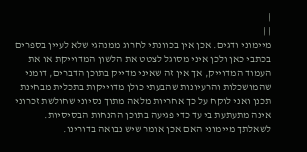|
| |
מיימוני ודגים. אכן אין בכוונתי לחרוג ממנהגי שלא לעיין בספרים בכתבי כאן ולכן איני מסוגל לצטט את הלשון המדוייקת או את העמוד המדוייק, אך אין זה שאיני מדייק בתוכן הדברים, דומני שהמושכלות והרעיונות שהבעתי כולן מדוייקות בתכלית מבחינת תכנן ואני לוקח על כך אחריות מלאה מתוך נסיוני שחולשת זכרוני אינה מתעתעת בי עד כדי פגיעה בתוכן ההנחות הבסיסיות.
לשאלתך מיימוני האם אכן אומר שיש נבואה בדורינו.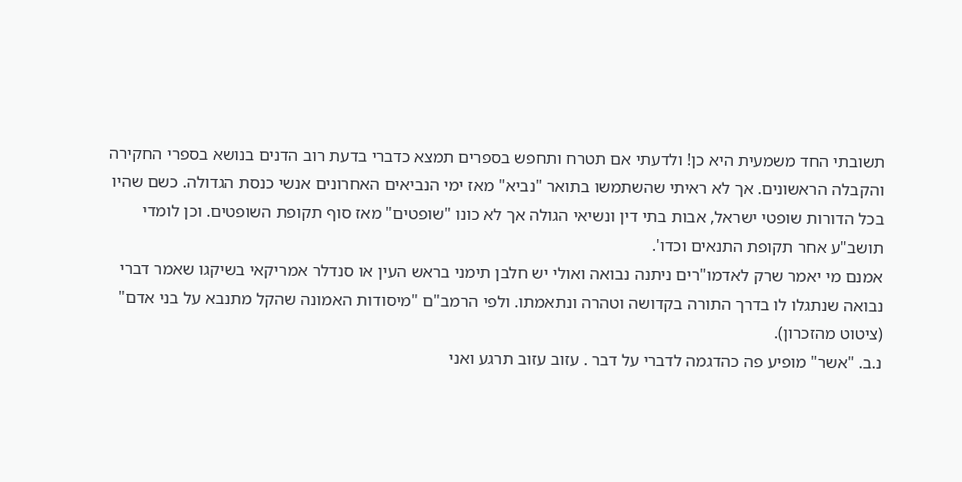תשובתי החד משמעית היא כן! ולדעתי אם תטרח ותחפש בספרים תמצא כדברי בדעת רוב הדנים בנושא בספרי החקירה והקבלה הראשונים. אך לא ראיתי שהשתמשו בתואר "נביא" מאז ימי הנביאים האחרונים אנשי כנסת הגדולה. כשם שהיו בכל הדורות שופטי ישראל, אבות בתי דין ונשיאי הגולה אך לא כונו "שופטים" מאז סוף תקופת השופטים. וכן לומדי תושב"ע אחר תקופת התנאים וכדו'.
אמנם מי יאמר שרק לאדמו"רים ניתנה נבואה ואולי יש חלבן תימני בראש העין או סנדלר אמריקאי בשיקגו שאמר דברי נבואה שנתגלו לו בדרך התורה בקדושה וטהרה ונתאמתו. ולפי הרמב"ם "מיסודות האמונה שהקל מתנבא על בני אדם" (ציטוט מהזכרון).
נ.ב. "אשר" מופיע פה כהדגמה לדברי על דבר . עזוב עזוב תרגע ואני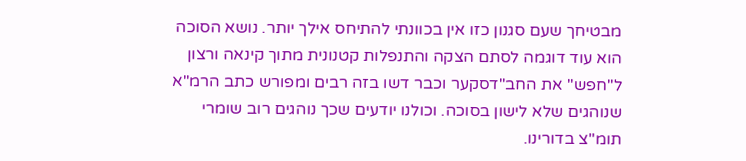מבטיחך שעם סגנון כזו אין בכוונתי להתיחס אילך יותר. נושא הסוכה הוא עוד דוגמה לסתם הצקה והתנפלות קטנונית מתוך קינאה ורצון ל"חפש" את החב"דסקער וכבר דשו בזה רבים ומפורש כתב הרמ"א שנוהגים שלא לישון בסוכה. וכולנו יודעים שכך נוהגים רוב שומרי תומ"צ בדורינו.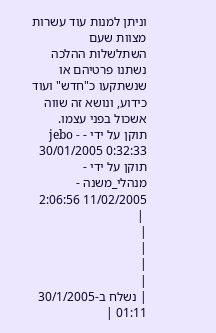וניתן למנות עוד עשרות מצוות שעם השתלשלות ההלכה נשתנו פרטיהם או שנשתקעו כ"חדש" ועוד כידוע, ונושא זה שווה אשכול בפני עצמו.
תוקן על ידי - jebo - 30/01/2005 0:32:33
תוקן על ידי - מנהלי_משנה - 11/02/2005 2:06:56
 |
|
|
|
|
| נשלח ב-30/1/2005 01:11 |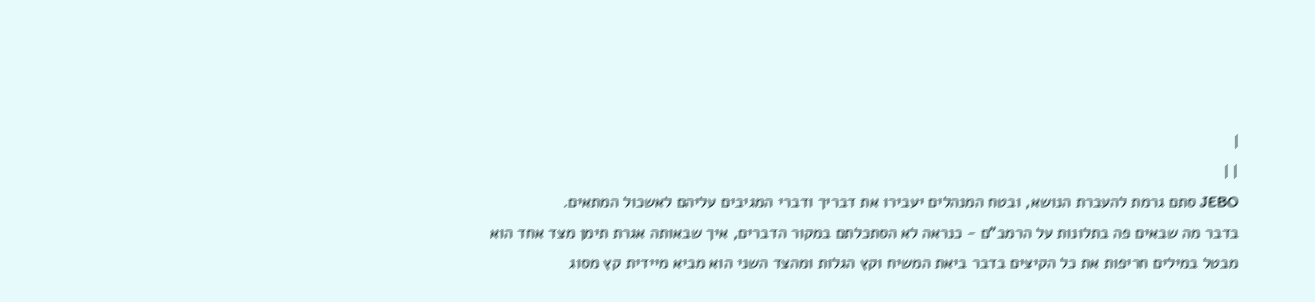|
| |
JEBO סתם גרמת להעברת הנושא, ובטח המנהלים יעבירו את דבריך ודברי המגיבים עליהם לאשכול המתאים.
בדבר מה שבאים פה בתלונות על הרמב"ם - כנראה לא הסתכלתם במקור הדברים, איך שבאותה אגרת תימן מצד אחד הוא מבטל במילים חריפות את כל הקיצים בדבר ביאת המשיח וקץ הגלות ומהצד השני הוא מביא מיידית קץ מסוג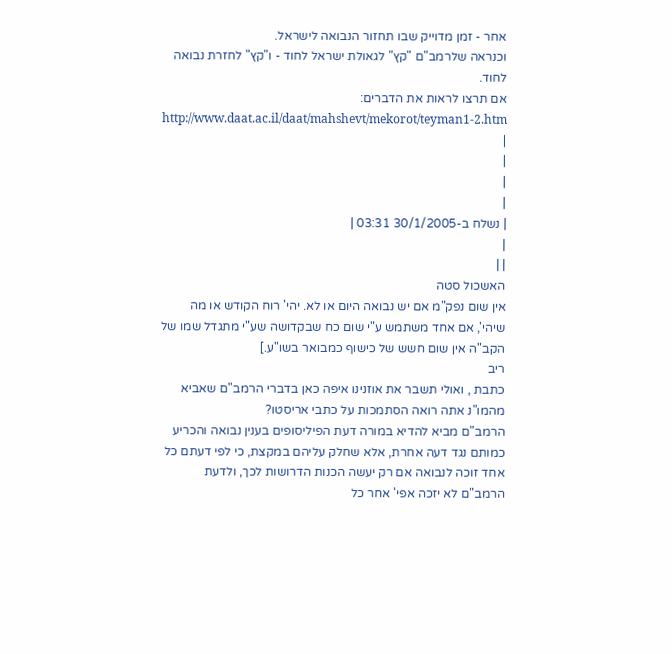אחר - זמן מדוייק שבו תחזור הנבואה לישראל.
וכנראה שלרמב"ם "קץ" לגאולת ישראל לחוד - ו"קץ" לחזרת נבואה לחוד.
אם תרצו לראות את הדברים: http://www.daat.ac.il/daat/mahshevt/mekorot/teyman1-2.htm
|
|
|
|
| נשלח ב-30/1/2005 03:31 |
|
| |
האשכול סטה
אין שום נפק"מ אם יש נבואה היום או לא. יהי' רוח הקודש או מה שיהי', אם אחד משתמש ע"י שום כח שבקדושה שע"י מתגדל שמו של הקב"ה אין שום חשש של כישוף כמבואר בשו"ע.]
ריב
כתבת , ואולי תשבר את אוזנינו איפה כאן בדברי הרמב"ם שאביא מהמו"נ אתה רואה הסתמכות על כתבי אריסטו?
הרמב"ם מביא להדיא במורה דעת הפיליסופים בענין נבואה והכריע כמותם נגד דעה אחרת, אלא שחלק עליהם במקצת, כי לפי דעתם כל אחד זוכה לנבואה אם רק יעשה הכנות הדרושות לכך, ולדעת הרמב"ם לא יזכה אפי' אחר כל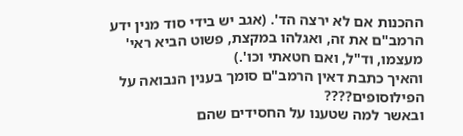ההכנות אם לא ירצה הד'. (אגב יש בידי סוד מנין ידע הרמב"ם את זה, ואגלהו במקצת, פשוט הביא ראי' מעצמו, וד"ל, ואם חטאתי וכו'.)
והאיך כתבת דאין הרמב"ם סומך בענין הנבואה על הפילוסופים????
ובאשר למה שטענו על החסידים שהם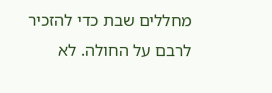מחללים שבת כדי להזכיר לרבם על החולה. לא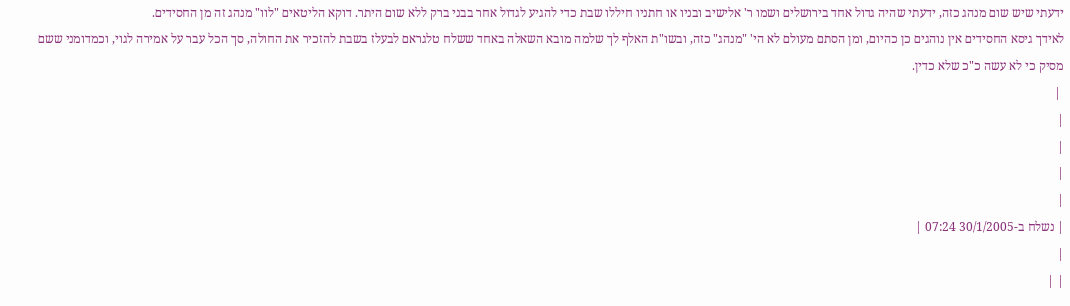ידעתי שיש שום מנהג כזה, ידעתי שהיה גדול אחד בירושלים ושמו ר' אלישיב ובניו או חתניו חיללו שבת כדי להגיע לגדול אחר בבני ברק ללא שום היתר. דוקא הליטאים "לוו" מנהג זה מן החסידים.
לאידך גיסא החסידים אין נוהגים כן כהיום, ומן הסתם מעולם לא הי' "מנהג" כזה, ובשו"ת האלף לך שלמה מובא השאלה באחד ששלח טלגראם לבעלז בשבת להזכיר את החולה, סך הכל עבר על אמירה לגוי, וכמדומני ששם מסיק כי לא עשה כ"כ שלא כדין.
 |
|
|
|
|
| נשלח ב-30/1/2005 07:24 |
|
| |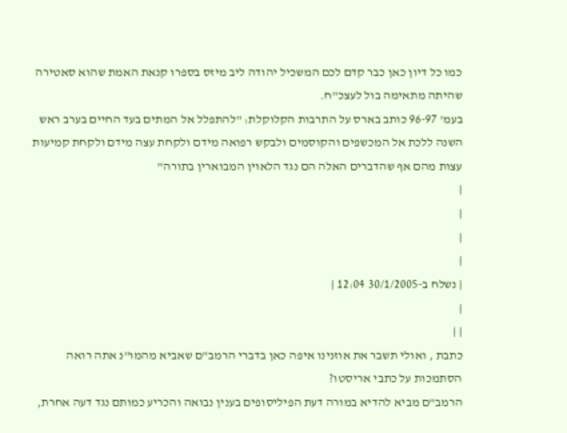כמו כל דיון כאן כבר קדם לכם המשכיל יהודה ליב מיזס בספרו קנאת האמת שהוא סאטירה שהיתה מתאימה בול לעצכ"ח.
בעמ' 96-97 כותב בארס על התרבות הקלוקלת: "להתפלל אל המתים בעד החיים בערב ראש השנה ללכת אל המכשפים והקוסמים ולבקש רפואה מידם ולקחת עצה מידם ולקחת קמיעות עצות מהם אף שהדברים האלה הם נגד הלאוין המבוארין בתורה"
|
|
|
|
| נשלח ב-30/1/2005 12:04 |
|
| |
כתבת , ואולי תשבר את אוזנינו איפה כאן בדברי הרמב"ם שאביא מהמו"נ אתה רואה הסתמכות על כתבי אריסטו?
הרמב"ם מביא להדיא במורה דעת הפיליסופים בענין נבואה והכריע כמותם נגד דעה אחרת,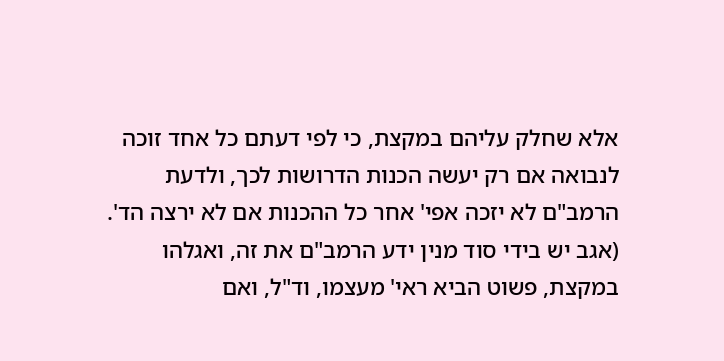אלא שחלק עליהם במקצת, כי לפי דעתם כל אחד זוכה לנבואה אם רק יעשה הכנות הדרושות לכך, ולדעת הרמב"ם לא יזכה אפי' אחר כל ההכנות אם לא ירצה הד'. (אגב יש בידי סוד מנין ידע הרמב"ם את זה, ואגלהו במקצת, פשוט הביא ראי' מעצמו, וד"ל, ואם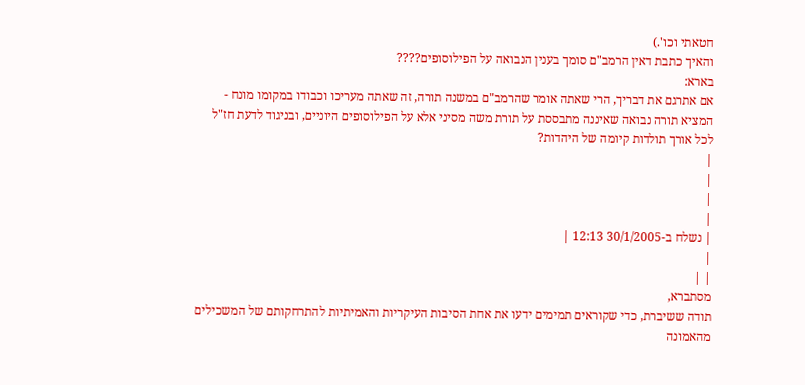חטאתי וכו'.)
והאיך כתבת דאין הרמב"ם סומך בענין הנבואה על הפילוסופים????
בארא:
אם אתרגם את דבריך, הרי שאתה אומר שהרמב"ם במשנה תורה, זה שאתה מעריכו וכבודו במקומו מונח - המציא תורה נבואה שאיננה מתבססת על תורת משה מסיני אלא על הפילוסופים היוניים, ובניגוד לדעת חז"ל לכל אורך תולדות קיומה של היהדות?
|
|
|
|
| נשלח ב-30/1/2005 12:13 |
|
| |
מסתברא,
תודה ששיברת, כדי שקוראים תמימים ידעו את אחת הסיבות העיקריות והאמיתיות להתרחקותם של המשכילים מהאמונה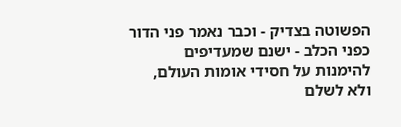הפשוטה בצדיק - וכבר נאמר פני הדור כפני הכלב - ישנם שמעדיפים להימנות על חסידי אומות העולם, ולא לשלם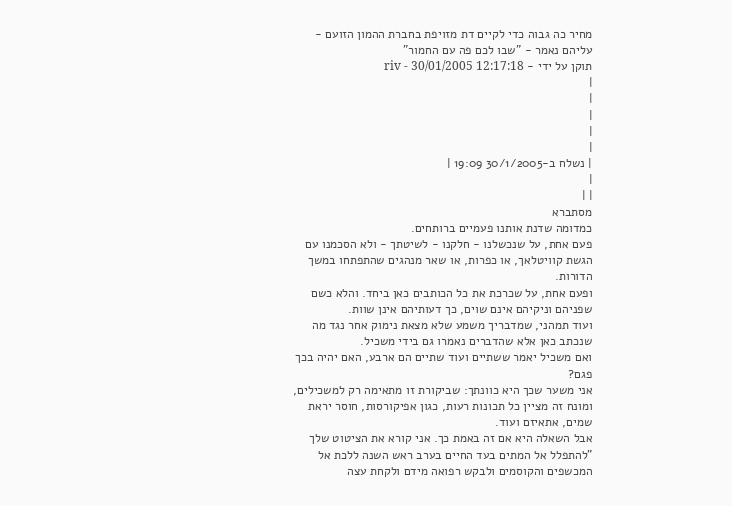מחיר כה גבוה כדי לקיים דת מזויפת בחברת ההמון הזועם - עליהם נאמר - "שבו לכם פה עם החמור"
תוקן על ידי - riv - 30/01/2005 12:17:18
|
|
|
|
|
| נשלח ב-30/1/2005 19:09 |
|
| |
מסתברא
כמדומה שדנת אותנו פעמיים ברותחים.
פעם אחת, על שנכשלנו - חלקנו - לשיטתך - ולא הסכמנו עם הגשת קוויטלאך, או כפרות, או שאר מנהגים שהתפתחו במשך הדורות.
ופעם אחת, על שכרכת את כל הכותבים כאן ביחד. והלא כשם שפניהם וניקיהם אינם שוים, כך דעותיהם אינן שוות.
ועוד תמהני, שמדבריך משמע שלא מצאת נימוק אחר נגד מה שנכתב כאן אלא שהדברים נאמרו גם בידי משכיל.
ואם משכיל יאמר ששתיים ועוד שתיים הם ארבע, האם יהיה בכך פגם?
אני משער שכך היא כוונתך: שביקורת זו מתאימה רק למשכילים, ומונח זה מציין כל תכונות רעות, כגון אפיקורסות, חוסר יראת שמים, אתאיזם ועוד.
אבל השאלה היא אם זה באמת כך. אני קורא את הציטוט שלך
"להתפלל אל המתים בעד החיים בערב ראש השנה ללכת אל המכשפים והקוסמים ולבקש רפואה מידם ולקחת עצה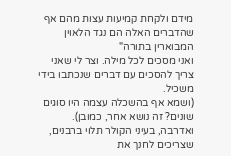מידם ולקחת קמיעות עצות מהם אף שהדברים האלה הם נגד הלאוין המבוארין בתורה"
ואני מסכים לכל מילה. וצר לי שאני צריך להסכים עם דברים שנכתבו בידי משכיל.
(ושמא אף בהשכלה עצמה היו סוגים שונים? זה נושא אחר, כמובן).
ואדרבה, בעיני הקולר תלוי ברבנים, שצריכים לחנך את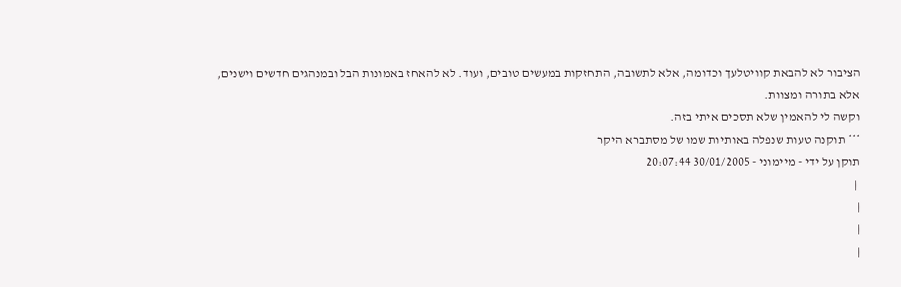הציבור לא להבאת קוויטלעך וכדומה, אלא לתשובה, התחזקות במעשים טובים, ועוד. לא להאחז באמונות הבל ובמנהגים חדשים וישנים, אלא בתורה ומצוות.
וקשה לי להאמין שלא תסכים איתי בזה.
*** תוקנה טעות שנפלה באותיות שמו של מסתברא היקר
תוקן על ידי - מיימוני - 30/01/2005 20:07:44
 |
|
|
|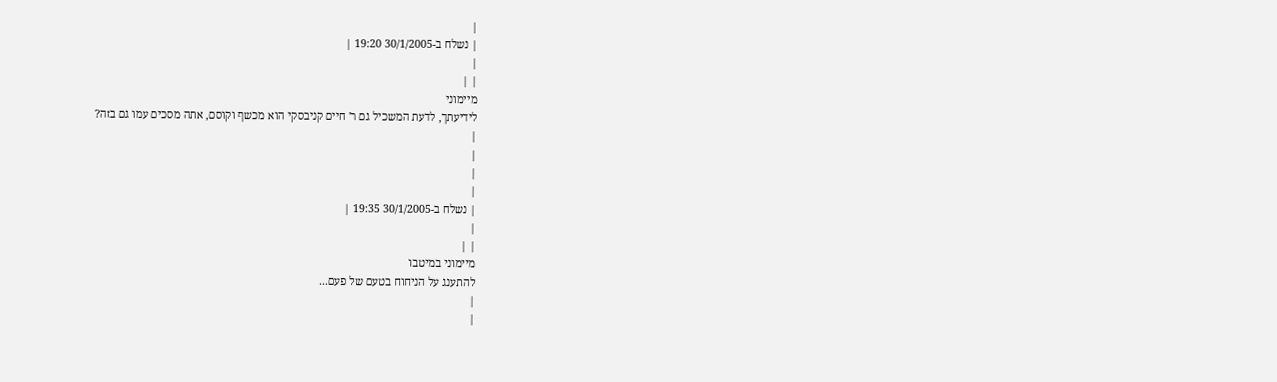|
| נשלח ב-30/1/2005 19:20 |
|
| |
מיימוני
לידיעתך, לדעת המשכיל גם ר' חיים קניבסקי הוא מכשף וקוסם, אתה מסכים עמו גם בזה?
|
|
|
|
| נשלח ב-30/1/2005 19:35 |
|
| |
מיימוני במיטבו
להתענג על הניחוח בטעם של פעם...
|
|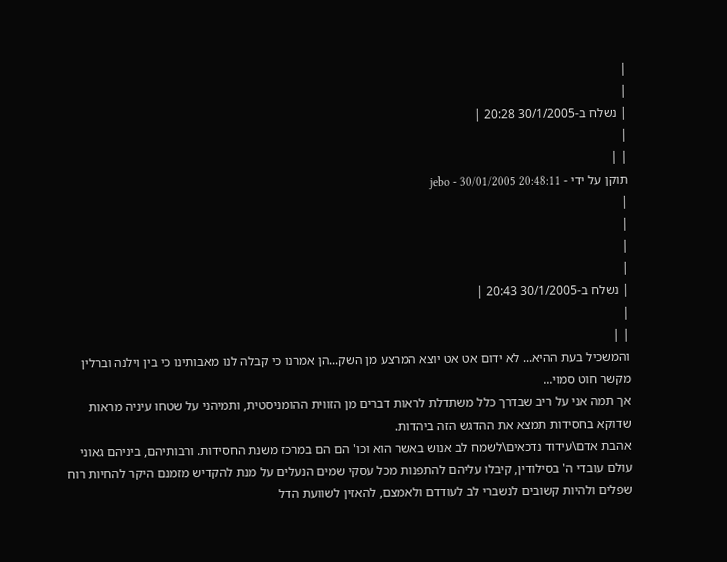|
|
| נשלח ב-30/1/2005 20:28 |
|
| |
תוקן על ידי - jebo - 30/01/2005 20:48:11
|
|
|
|
| נשלח ב-30/1/2005 20:43 |
|
| |
והמשכיל בעת ההיא... לא ידום אט אט יוצא המרצע מן השק...הן אמרנו כי קבלה לנו מאבותינו כי בין וילנה וברלין מקשר חוט סמוי...
אך תמה אני על ריב שבדרך כלל משתדלת לראות דברים מן הזווית ההומניסטית, ותמיהני על שטחו עיניה מראות שדוקא בחסידות תמצא את ההדגש הזה ביהדות.
אהבת אדם\עידוד נדכאים\לשמח לב אנוש באשר הוא וכו' הם הם במרכז משנת החסידות. ורבותיהם, ביניהם גאוני עולם עובדי ה' בסילודין, קיבלו עליהם להתפנות מכל עסקי שמים הנעלים על מנת להקדיש מזמנם היקר להחיות רוח שפלים ולהיות קשובים לנשברי לב לעודדם ולאמצם, להאזין לשוועת הדל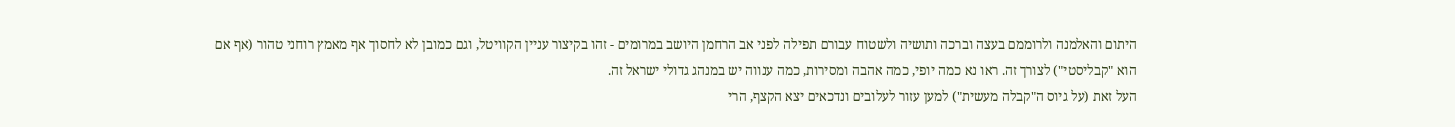היתום והאלמנה ולרוממם בעצה וברכה ותושיה ולשטוח עבורם תפילה לפני אב הרחמן היושב במרומים - זהו בקיצור עניין הקוויטל, וגם כמובן לא לחסוך אף מאמץ רוחני טהור (אף אם הוא "קבליסטי") לצורך זה. ראו נא כמה יופי, כמה אהבה ומסירות, כמה ענווה יש במנהג גדולי ישראל זה.
העל זאת (על גיוס ה"קבלה מעשית") למען עזור לעלובים ונדכאים יצא הקצף, הרי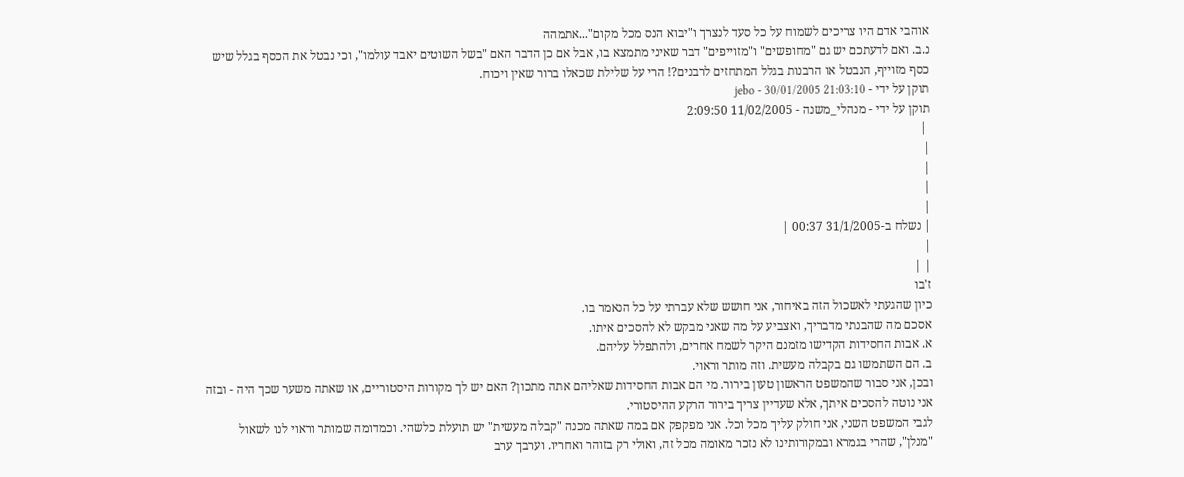אוהבי אדם היו צריכים לשמוח על כל סעד לנצרך ו"יבוא הנס מכל מקום"...אתמהה
נ.ב. ואם לדעתכם יש גם "מחופשים" ו"מזוייפים" דבר שאיני מתמצא בו, אבל אם כן הדבר האם "בשל השוטים יאבד עולמו", וכי נבטל את הכסף בגלל שיש כסף מזוייף, הנבטל או הרבנות בגלל המתחזים לרבנים?! הרי על שלילת שכאלו ברור שאין ויכוח.
תוקן על ידי - jebo - 30/01/2005 21:03:10
תוקן על ידי - מנהלי_משנה - 11/02/2005 2:09:50
 |
|
|
|
|
| נשלח ב-31/1/2005 00:37 |
|
| |
ז'בו
כיון שהגעתי לאשכול הזה באיחור, אני חושש שלא עברתי על כל הנאמר בו.
אסכם מה שהבנתי מדבריך, ואצביע על מה שאני מבקש לא להסכים איתו.
א. אבות החסידות הקדישו מזמנם היקר לשמח אחרים, ולהתפלל עליהם.
ב. הם השתמשו גם בקבלה מעשית. וזה מותר וראוי.
ובכן, אני סבור שהמשפט הראשון טעון בירור. מי הם אבות החסידות שאליהם אתה מתכון? האם יש לך מקורות היסטוריים, או שאתה משער שכך היה - ובזה אני נוטה להסכים איתך, אלא שעדיין צריך בירור הרקע ההיסטורי.
לגבי המשפט השני, אני חולק עליך מכל וכל. אני מפקפק אם במה שאתה מכנה "קבלה מעשית" יש תועלת כלשהי. וכמדומה שמותר וראוי לנו לשאול "מנלן", שהרי בגמרא ובמקורותינו לא נזכר מאומה מכל זה, ואולי רק בזוהר ואחריו. וערבך ערב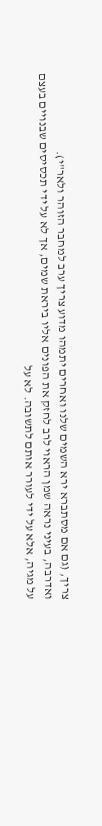צריך, (גם אם מסתברא ירא השמים שלנו ואחרים יתמהו מדוע צריך ערב למחבר הזוהר ולאר"י).
ואדרבה, בעיני נראה שמן הראוי לרב לחזק את הפונים אליו ביראת שמים, אך לא על ידי תכסיסים שבנויים בעצם על מגיה, אלא על ידי לעורר אותם לתשובה. לא על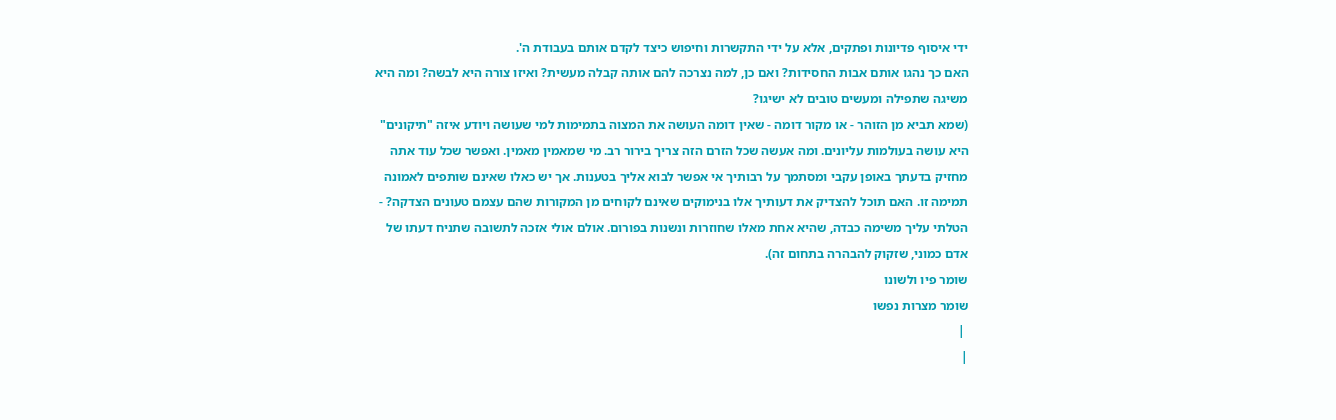ידי איסוף פדיונות ופתקים, אלא על ידי התקשרות וחיפוש כיצד לקדם אותם בעבודת ה'.
האם כך נהגו אותם אבות החסידות? ואם כן, למה נצרכה להם אותה קבלה מעשית? ואיזו צורה היא לבשה? ומה היא משיגה שתפילה ומעשים טובים לא ישיגו?
(שמא תביא מן הזוהר - או מקור דומה - שאין דומה העושה את המצוה בתמימות למי שעושה ויודע איזה "תיקונים" היא עושה בעולמות עליונים. ומה אעשה שכל הזרם הזה צריך בירור רב. מי שמאמין מאמין. ואפשר שכל עוד אתה מחזיק בדעתך באופן עקבי ומסתמך על רבותיך אי אפשר לבוא אליך בטענות. אך יש כאלו שאינם שותפים לאמונה תמימה זו. האם תוכל להצדיק את דעותיך אלו בנימוקים שאינם לקוחים מן המקורות שהם עצמם טעונים הצדקה? - הטלתי עליך משימה כבדה, שהיא אחת מאלו שחוזרות ונשנות בפורום. אולם אולי אזכה לתשובה שתניח דעתו של אדם כמוני, שזקוק להבהרה בתחום זה).
שומר פיו ולשונו
שומר מצרות נפשו
 |
|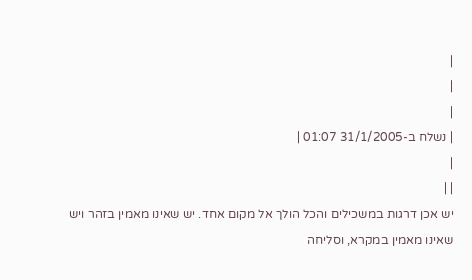|
|
|
| נשלח ב-31/1/2005 01:07 |
|
| |
יש אכן דרגות במשכילים והכל הולך אל מקום אחד. יש שאינו מאמין בזהר ויש שאינו מאמין במקרא, וסליחה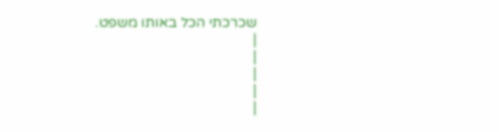שכרכתי הכל באותו משפט.
|
|
|
|
|